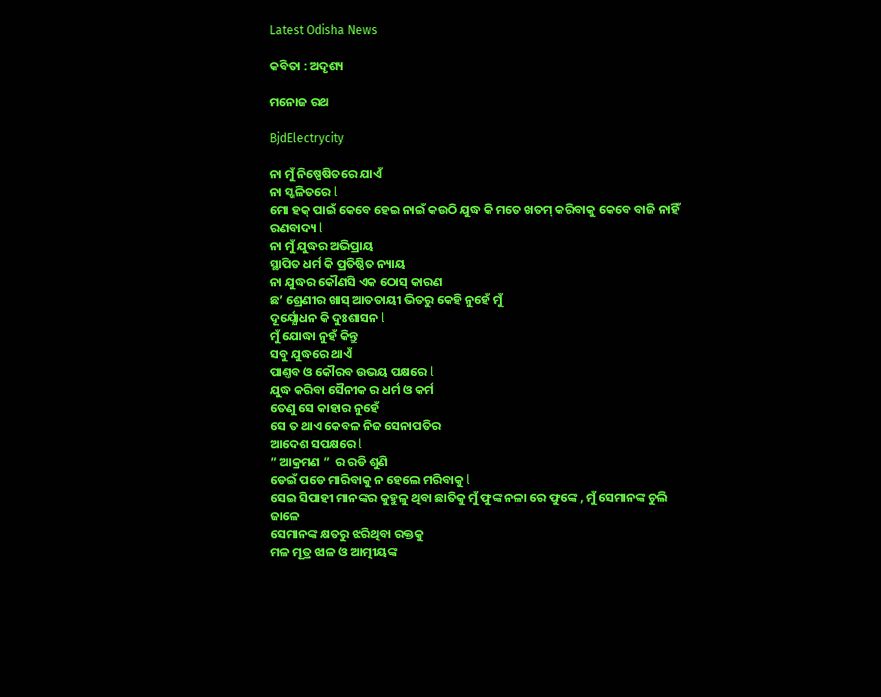Latest Odisha News

କବିତା : ଅଦୃଶ୍ୟ

ମନୋଜ ରଥ

BjdElectrycity

ନା ମୁଁ ନିଷ୍ପେଷିତରେ ଯାଏଁ
ନା ସ୍ଖଳିତରେ l
ମୋ ହକ୍ ପାଇଁ କେବେ ହେଇ ନାଇଁ କଉଠି ଯୁଦ୍ଧ କି ମତେ ଖତମ୍ କରିବାକୁ କେବେ ବାଜି ନାହିଁ ରଣବାଦ୍ୟ l
ନା ମୁଁ ଯୁଦ୍ଧର ଅଭିପ୍ରାୟ
ସ୍ଥାପିତ ଧର୍ମ କି ପ୍ରତିଷ୍ଠିତ ନ୍ୟାୟ
ନା ଯୁଦ୍ଧର କୌଣସି ଏକ ଠୋସ୍ କାରଣ
ଛ’ ଶ୍ରେଣୀର ଖାସ୍ ଆତତାୟୀ ଭିତରୁ କେହି ନୁହେଁ ମୁଁ
ଦୂର୍ଯ୍ଯୋଧନ କି ଦୁଃଶାସନ l
ମୁଁ ଯୋଦ୍ଧା ନୁହଁ କିନ୍ତୁ
ସବୁ ଯୁଦ୍ଧରେ ଥାଏଁ
ପାଣ୍ତବ ଓ କୌରବ ଉଭୟ ପକ୍ଷରେ l
ଯୁଦ୍ଧ କରିବା ସୈନୀକ ର ଧର୍ମ ଓ କର୍ମ
ତେଣୁ ସେ କାହାର ନୁହେଁ
ସେ ତ ଥାଏ କେବଳ ନିଜ ସେନାପତିର
ଆଦେଶ ସପକ୍ଷରେ l
” ଆକ୍ରମଣ ”  ର ରଡି ଶୁଣି
ଡେଇଁ ପଡେ ମାରିବାକୁ ନ ହେଲେ ମରିବାକୁ l
ସେଇ ସିପାହୀ ମାନଙ୍କର କୁହୁଳୁ ଥିବା ଛାତିକୁ ମୁଁ ଫୁଙ୍କ ନଳା ରେ ଫୁଙ୍କେ , ମୁଁ ସେମାନଙ୍କ ଚୁଲି ଜାଳେ
ସେମାନଙ୍କ କ୍ଷତରୁ ଝରିଥିବା ରକ୍ତକୁ
ମଳ ମୂତ୍ର ଝାଳ ଓ ଆତ୍ମୀୟଙ୍କ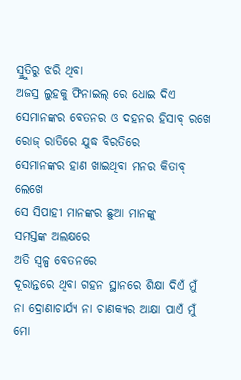ସ୍ମ୍ରୁତିରୁ ଝରି ଥିବା
ଅଜସ୍ର ଲୁହକୁ ଫିନାଇଲ୍ ରେ ଧୋଇ ଦିଏ
ସେମାନଙ୍କର ବେତନର ଓ ଦହନର ହିସାବ୍ ରଖେ
ରୋଜ୍ ରାତିରେ ଯୁଦ୍ଧ ବିରତିରେ
ସେମାନଙ୍କର ହାଣ ଖାଇଥିବା ମନର କିତାବ୍ ଲେଖେ
ସେ ସିପାହୀ ମାନଙ୍କର ଛୁଆ ମାନଙ୍କୁ
ସମସ୍ତଙ୍କ ଅଲକ୍ଷରେ
ଅତି ସ୍ବଳ୍ପ ବେତନରେ
ଦୂରାନ୍ତରେ ଥିବା ଗହନ ସ୍ଥାନରେ ଶିକ୍ଷା ଦିଏଁ ମୁଁ
ନା ଦ୍ରୋଣାଚାର୍ଯ୍ୟ ନା ଚାଣକ୍ୟର ଆକ୍ଷା ପାଏଁ ମୁଁ
ମୋ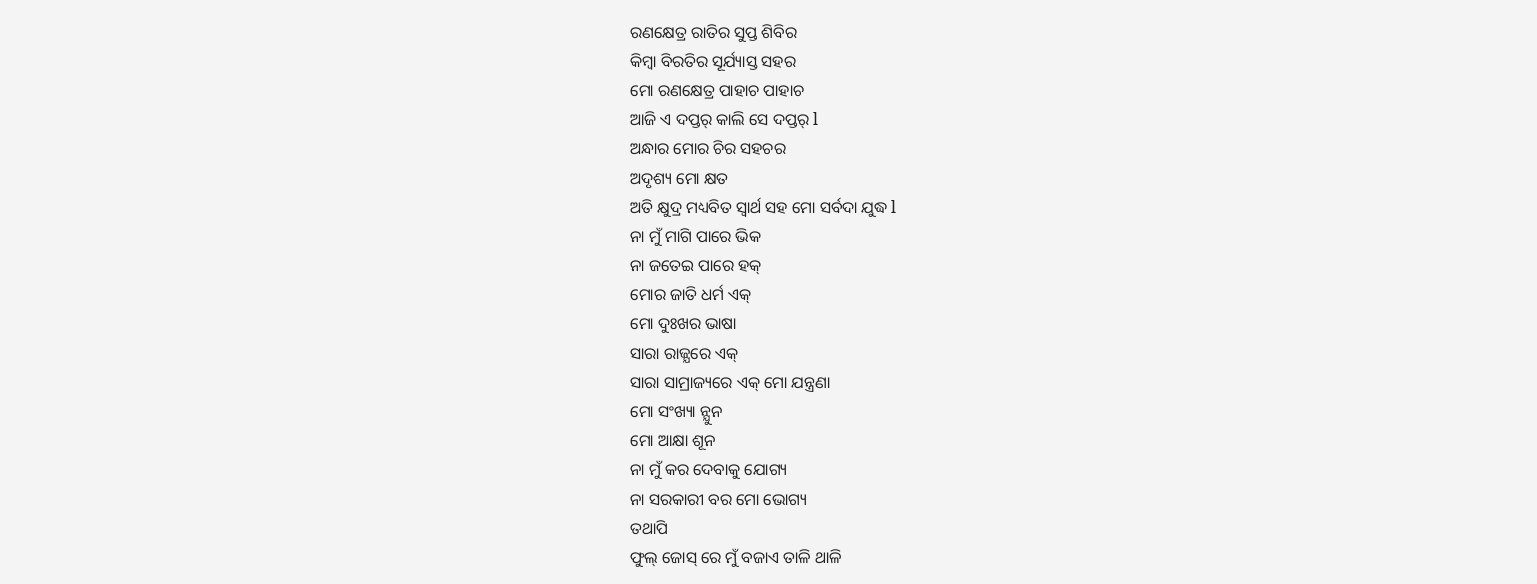ରଣକ୍ଷେତ୍ର ରାତିର ସୁପ୍ତ ଶିବିର
କିମ୍ବା ବିରତିର ସୂର୍ଯ୍ୟାସ୍ତ ସହର
ମୋ ରଣକ୍ଷେତ୍ର ପାହାଚ ପାହାଚ
ଆଜି ଏ ଦପ୍ତର୍ କାଲି ସେ ଦପ୍ତର୍ l
ଅନ୍ଧାର ମୋର ଚିର ସହଚର
ଅଦୃଶ୍ୟ ମୋ କ୍ଷତ
ଅତି କ୍ଷୁଦ୍ର ମଧ୍ୟବିତ ସ୍ବାର୍ଥ ସହ ମୋ ସର୍ବଦା ଯୁଦ୍ଧ l
ନା ମୁଁ ମାଗି ପାରେ ଭିକ
ନା ଜତେଇ ପାରେ ହକ୍
ମୋର ଜାତି ଧର୍ମ ଏକ୍
ମୋ ଦୁଃଖର ଭାଷା
ସାରା ରାଜ୍ଯରେ ଏକ୍
ସାରା ସାମ୍ରାଜ୍ୟରେ ଏକ୍ ମୋ ଯନ୍ତ୍ରଣା
ମୋ ସଂଖ୍ୟା ନ୍ଯୁନ
ମୋ ଆକ୍ଷା ଶୂନ
ନା ମୁଁ କର ଦେବାକୁ ଯୋଗ୍ୟ
ନା ସରକାରୀ ବର ମୋ ଭୋଗ୍ୟ
ତଥାପି
ଫୁଲ୍ ଜୋସ୍ ରେ ମୁଁ ବଜାଏ ତାଳି ଥାଳି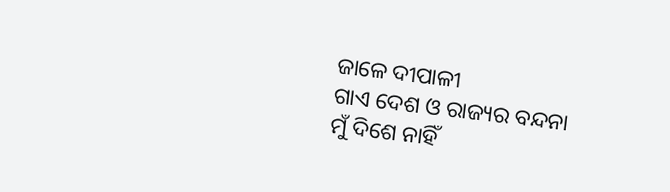ଜାଳେ ଦୀପାଳୀ
ଗାଏ ଦେଶ ଓ ରାଜ୍ୟର ବନ୍ଦନା
ମୁଁ ଦିଶେ ନାହିଁ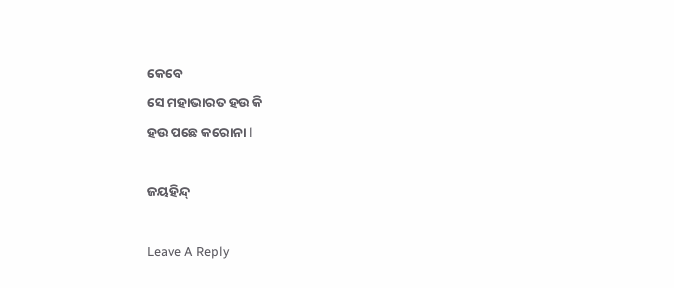କେବେ
ସେ ମହାଭାରତ ହଉ କି
ହଉ ପଛେ କରୋନା l

ଜୟହିନ୍ଦ୍

Leave A Reply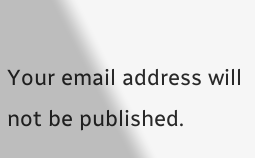Your email address will not be published.